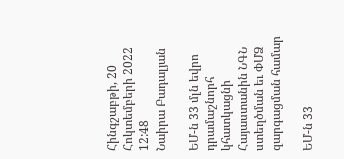Հինգշաբթի, 20 Հոկտեմբերի 2022 12:48
Նաիրա Բադալյան

ԵՄ-ն 33 մլն եվրո դրամաշնորհ կհատկացնի Հայաստանին ՆԳՆ ստեղծման եւ ՓՄՁ զարգացման համար

ԵՄ-ն 33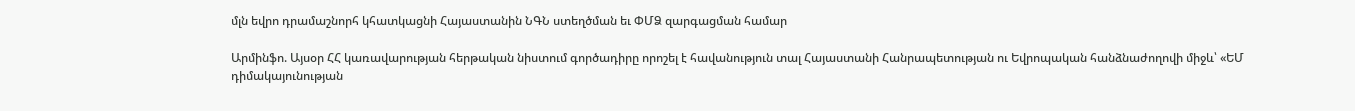մլն եվրո դրամաշնորհ կհատկացնի Հայաստանին ՆԳՆ ստեղծման եւ ՓՄՁ զարգացման համար

Արմինֆո. Այսօր ՀՀ կառավարության հերթական նիստում գործադիրը որոշել է հավանություն տալ Հայաստանի Հանրապետության ու Եվրոպական հանձնաժողովի միջև՝ «ԵՄ դիմակայունության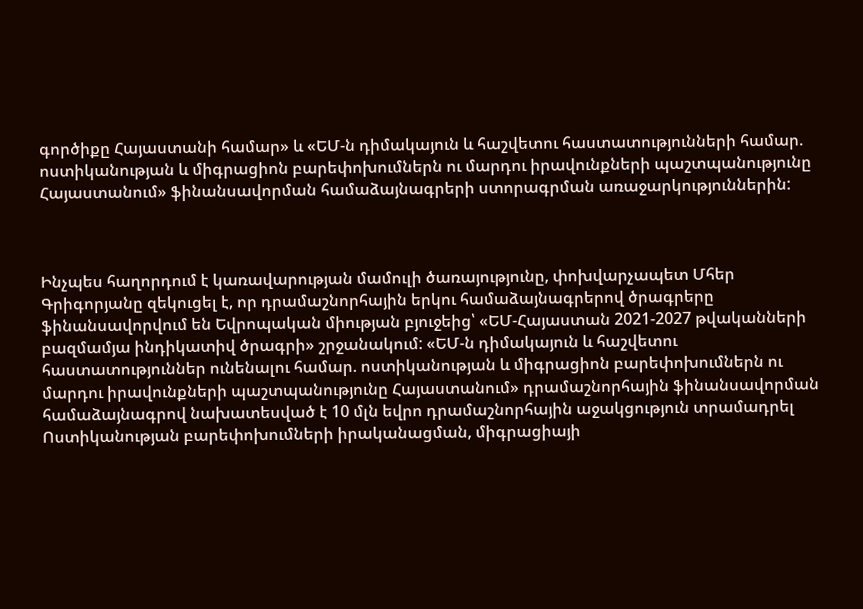գործիքը Հայաստանի համար» և «ԵՄ-ն դիմակայուն և հաշվետու հաստատությունների համար. ոստիկանության և միգրացիոն բարեփոխումներն ու մարդու իրավունքների պաշտպանությունը Հայաստանում» ֆինանսավորման համաձայնագրերի ստորագրման առաջարկություններին:



Ինչպես հաղորդում է կառավարության մամուլի ծառայությունը, փոխվարչապետ Մհեր Գրիգորյանը զեկուցել է, որ դրամաշնորհային երկու համաձայնագրերով ծրագրերը ֆինանսավորվում են Եվրոպական միության բյուջեից՝ «ԵՄ-Հայաստան 2021-2027 թվականների բազմամյա ինդիկատիվ ծրագրի» շրջանակում: «ԵՄ-ն դիմակայուն և հաշվետու հաստատություններ ունենալու համար. ոստիկանության և միգրացիոն բարեփոխումներն ու մարդու իրավունքների պաշտպանությունը Հայաստանում» դրամաշնորհային ֆինանսավորման համաձայնագրով նախատեսված է 10 մլն եվրո դրամաշնորհային աջակցություն տրամադրել Ոստիկանության բարեփոխումների իրականացման, միգրացիայի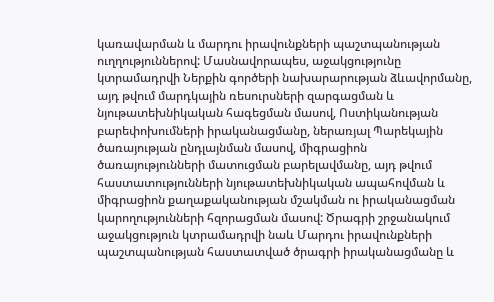կառավարման և մարդու իրավունքների պաշտպանության ուղղություններով: Մասնավորապես, աջակցությունը կտրամադրվի Ներքին գործերի նախարարության ձևավորմանը, այդ թվում մարդկային ռեսուրսների զարգացման և նյութատեխնիկական հագեցման մասով, Ոստիկանության բարեփոխումների իրականացմանը, ներառյալ Պարեկային ծառայության ընդլայնման մասով, միգրացիոն ծառայությունների մատուցման բարելավմանը, այդ թվում հաստատությունների նյութատեխնիկական ապահովման և միգրացիոն քաղաքականության մշակման ու իրականացման կարողությունների հզորացման մասով: Ծրագրի շրջանակում աջակցություն կտրամադրվի նաև Մարդու իրավունքների պաշտպանության հաստատված ծրագրի իրականացմանը և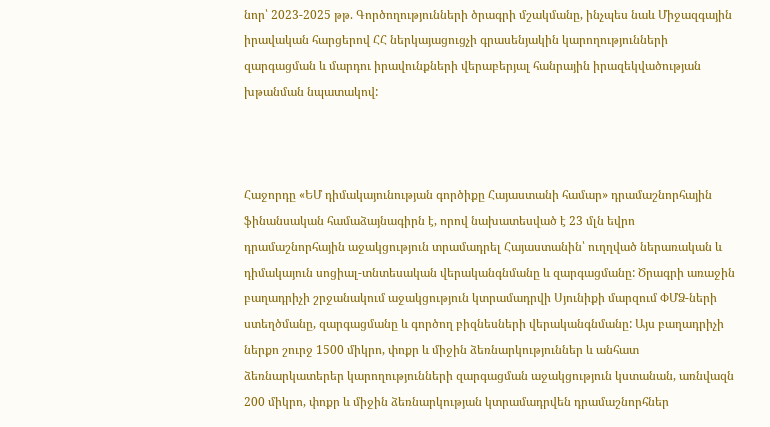նոր՝ 2023-2025 թթ. Գործողությունների ծրագրի մշակմանը, ինչպես նաև Միջազգային իրավական հարցերով ՀՀ ներկայացուցչի գրասենյակին կարողությունների զարգացման և մարդու իրավունքների վերաբերյալ հանրային իրազեկվածության խթանման նպատակով:



Հաջորդը «ԵՄ դիմակայունության գործիքը Հայաստանի համար» դրամաշնորհային ֆինանսական համաձայնագիրն է, որով նախատեսված է 23 մլն եվրո դրամաշնորհային աջակցություն տրամադրել Հայաստանին՝ ուղղված ներառական և դիմակայուն սոցիալ-տնտեսական վերականգնմանը և զարգացմանը: Ծրագրի առաջին բաղադրիչի շրջանակում աջակցություն կտրամադրվի Սյունիքի մարզում ՓՄՁ-ների ստեղծմանը, զարգացմանը և գործող բիզնեսների վերականգնմանը: Այս բաղադրիչի ներքո շուրջ 1500 միկրո, փոքր և միջին ձեռնարկություններ և անհատ ձեռնարկատերեր կարողությունների զարգացման աջակցություն կստանան, առնվազն 200 միկրո, փոքր և միջին ձեռնարկության կտրամադրվեն դրամաշնորհներ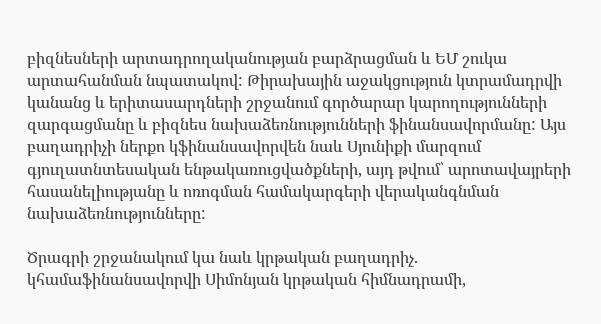բիզնեսների արտադրողականության բարձրացման և ԵՄ շուկա արտահանման նպատակով: Թիրախային աջակցություն կտրամադրվի կանանց և երիտասարդների շրջանում գործարար կարողությունների զարգացմանը և բիզնես նախաձեռնությունների ֆինանսավորմանը: Այս բաղադրիչի ներքո կֆինանսավորվեն նաև Սյունիքի մարզում գյուղատնտեսական ենթակառուցվածքների, այդ թվում՝ արոտավայրերի հասանելիությանը և ոռոգման համակարգերի վերականգնման նախաձեռնությունները:

Ծրագրի շրջանակում կա նաև կրթական բաղադրիչ. կհամաֆինանսավորվի Սիմոնյան կրթական հիմնադրամի,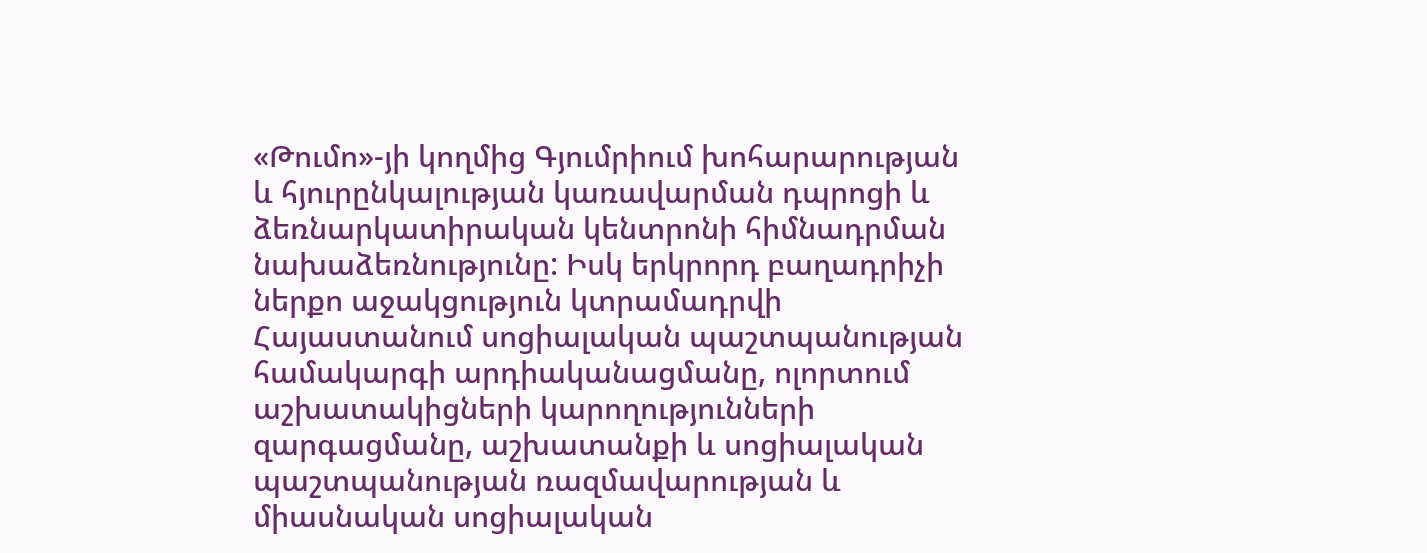«Թումո»-յի կողմից Գյումրիում խոհարարության և հյուրընկալության կառավարման դպրոցի և ձեռնարկատիրական կենտրոնի հիմնադրման նախաձեռնությունը: Իսկ երկրորդ բաղադրիչի ներքո աջակցություն կտրամադրվի Հայաստանում սոցիալական պաշտպանության համակարգի արդիականացմանը, ոլորտում աշխատակիցների կարողությունների զարգացմանը, աշխատանքի և սոցիալական պաշտպանության ռազմավարության և միասնական սոցիալական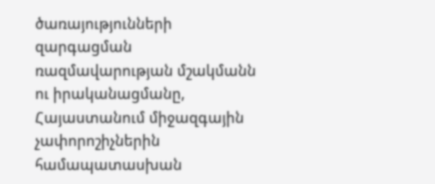ծառայությունների զարգացման ռազմավարության մշակմանն ու իրականացմանը, Հայաստանում միջազգային չափորոշիչներին համապատասխան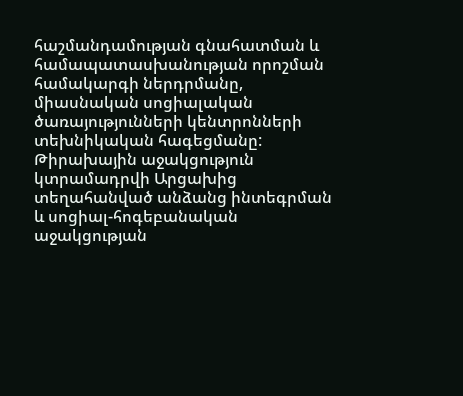հաշմանդամության գնահատման և համապատասխանության որոշման համակարգի ներդրմանը, միասնական սոցիալական ծառայությունների կենտրոնների տեխնիկական հագեցմանը: Թիրախային աջակցություն կտրամադրվի Արցախից տեղահանված անձանց ինտեգրման և սոցիալ-հոգեբանական աջակցության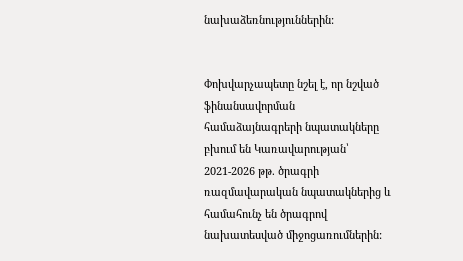նախաձեռնություններին:


Փոխվարչապետը նշել է, որ նշված ֆինանսավորման համաձայնագրերի նպատակները բխում են Կառավարության՝ 2021-2026 թթ. ծրագրի ռազմավարական նպատակներից և համահունչ են ծրագրով նախատեսված միջոցառումներին: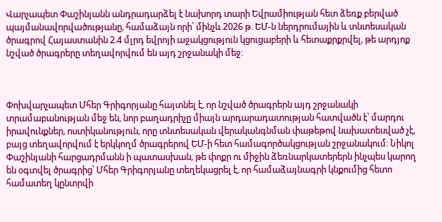Վարչապետ Փաշինյանն անդրադարձել է նախորդ տարի Եվրամիության հետ ձեռք բերված պայմանավորվածությանը, համաձայն որի՝ մինչև 2026 թ. ԵՄ-ն ներդրումային և տնտեսական ծրագրով Հայաստանին 2.4 մլրդ եվրոյի աջակցություն կցուցաբերի և հետաքրքրվել, թե արդյոք նշված ծրագրերը տեղավորվում են այդ շրջանակի մեջ:



Փոխվարչապետ Մհեր Գրիգորյանը հայտնել է, որ նշված ծրագրերն այդ շրջանակի տրամաբանության մեջ են, նոր բաղադրիչը միայն արդարադատության հատվածն է՝ մարդու իրավունքներ, ոստիկանություն, որը տնտեսական վերականգնման փաթեթով նախատեսված չէ, բայց տեղավորվում է երկկողմ ծրագրերով ԵՄ-ի հետ համագործակցության շրջանակում: Նիկոլ Փաշինյանի հարցադրմանն ի պատասխան, թե փոքր ու միջին ձեռնարկատերերն ինչպես կարող են օգտվել ծրագրից՝ Մհեր Գրիգորյանը տեղեկացրել է, որ համաձայնագրի կնքումից հետո համատեղ կընտրվի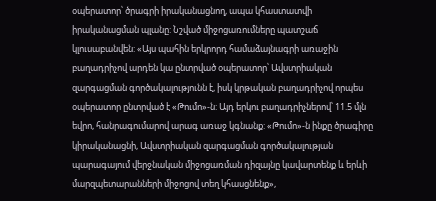օպերատոր՝ ծրագրի իրականացնող, ապա կհաստատվի իրականացման պլանը: Նշված միջոցառումները պատշաճ կլուսաբանվեն: «Այս պահին երկրորդ համաձայնագրի առաջին բաղադրիչով արդեն կա ընտրված օպերատոր՝ Ավստրիական զարգացման գործակալությունն է, իսկ կրթական բաղադրիչով որպես օպերատոր ընտրված է «Թումո»-ն: Այդ երկու բաղադրիչներով՝ 11.5 մլն եվրո, հանրագումարով արագ առաջ կգնանք: «Թումո»-ն ինքը ծրագիրը կիրականացնի, Ավստրիական զարգացման գործակալության պարագայում վերջնական միջոցառման դիզայնը կավարտենք և երևի մարզպետարանների միջոցով տեղ կհասցնենք»,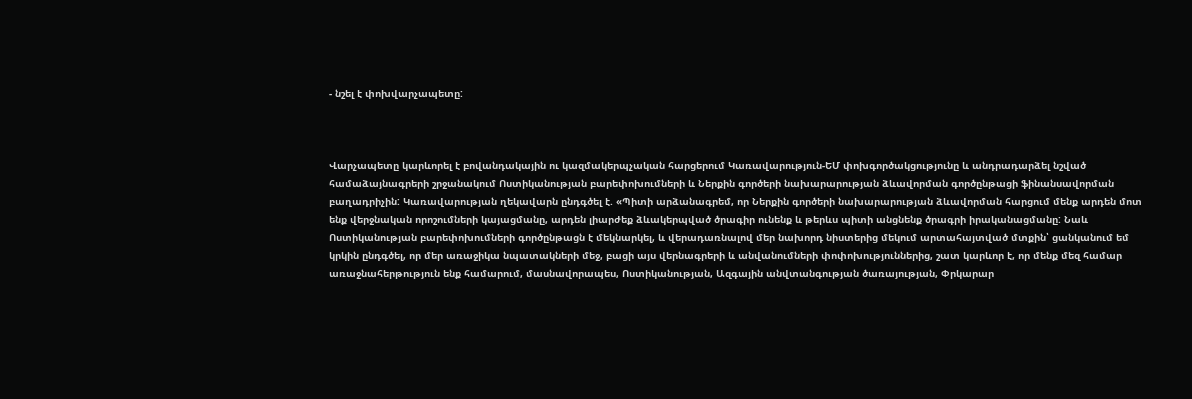- նշել է փոխվարչապետը:



Վարչապետը կարևորել է բովանդակային ու կազմակերպչական հարցերում Կառավարություն-ԵՄ փոխգործակցությունը և անդրադարձել նշված համաձայնագրերի շրջանակում Ոստիկանության բարեփոխումների և Ներքին գործերի նախարարության ձևավորման գործընթացի ֆինանսավորման բաղադրիչին: Կառավարության ղեկավարն ընդգծել է. «Պիտի արձանագրեմ, որ Ներքին գործերի նախարարության ձևավորման հարցում մենք արդեն մոտ ենք վերջնական որոշումների կայացմանը, արդեն լիարժեք ձևակերպված ծրագիր ունենք և թերևս պիտի անցնենք ծրագրի իրականացմանը: Նաև Ոստիկանության բարեփոխումների գործընթացն է մեկնարկել, և վերադառնալով մեր նախորդ նիստերից մեկում արտահայտված մտքին՝ ցանկանում եմ կրկին ընդգծել, որ մեր առաջիկա նպատակների մեջ, բացի այս վերնագրերի և անվանումների փոփոխություններից, շատ կարևոր է, որ մենք մեզ համար առաջնահերթություն ենք համարում, մասնավորապես, Ոստիկանության, Ազգային անվտանգության ծառայության, Փրկարար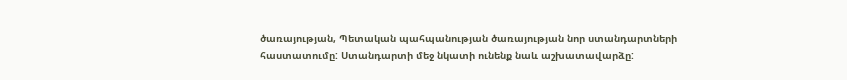ծառայության, Պետական պահպանության ծառայության նոր ստանդարտների հաստատումը: Ստանդարտի մեջ նկատի ունենք նաև աշխատավարձը: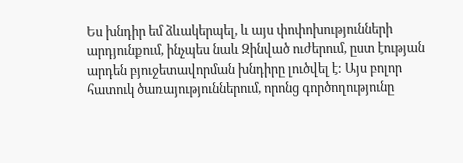Ես խնդիր եմ ձևակերպել, և այս փոփոխությունների արդյունքում, ինչպես նաև Զինված ուժերում, ըստ էության արդեն բյուջետավորման խնդիրը լուծվել է: Այս բոլոր հատուկ ծառայություններում, որոնց գործողությունը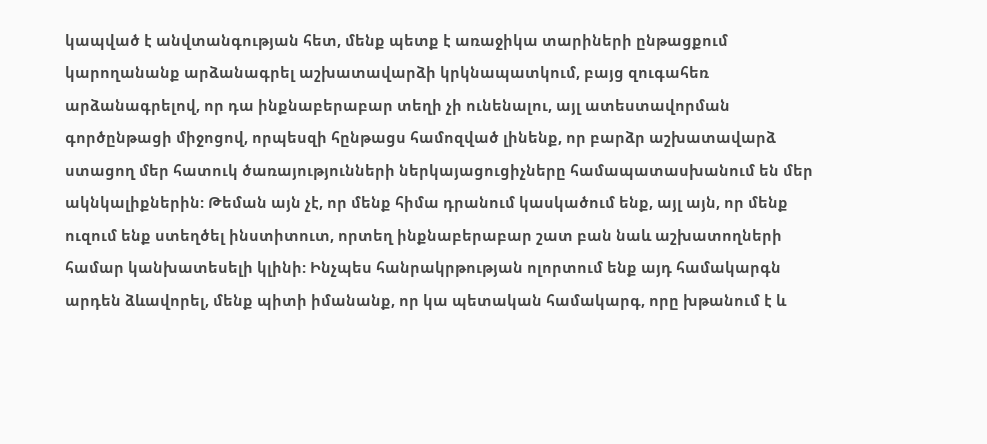կապված է անվտանգության հետ, մենք պետք է առաջիկա տարիների ընթացքում կարողանանք արձանագրել աշխատավարձի կրկնապատկում, բայց զուգահեռ արձանագրելով, որ դա ինքնաբերաբար տեղի չի ունենալու, այլ ատեստավորման գործընթացի միջոցով, որպեսզի հընթացս համոզված լինենք, որ բարձր աշխատավարձ ստացող մեր հատուկ ծառայությունների ներկայացուցիչները համապատասխանում են մեր ակնկալիքներին: Թեման այն չէ, որ մենք հիմա դրանում կասկածում ենք, այլ այն, որ մենք ուզում ենք ստեղծել ինստիտուտ, որտեղ ինքնաբերաբար շատ բան նաև աշխատողների համար կանխատեսելի կլինի: Ինչպես հանրակրթության ոլորտում ենք այդ համակարգն արդեն ձևավորել, մենք պիտի իմանանք, որ կա պետական համակարգ, որը խթանում է և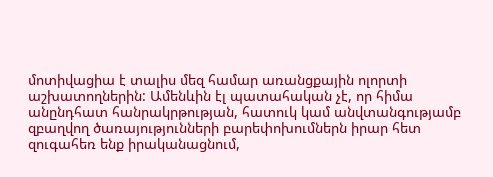մոտիվացիա է տալիս մեզ համար առանցքային ոլորտի աշխատողներին: Ամենևին էլ պատահական չէ, որ հիմա անընդհատ հանրակրթության, հատուկ կամ անվտանգությամբ զբաղվող ծառայությունների բարեփոխումներն իրար հետ զուգահեռ ենք իրականացնում,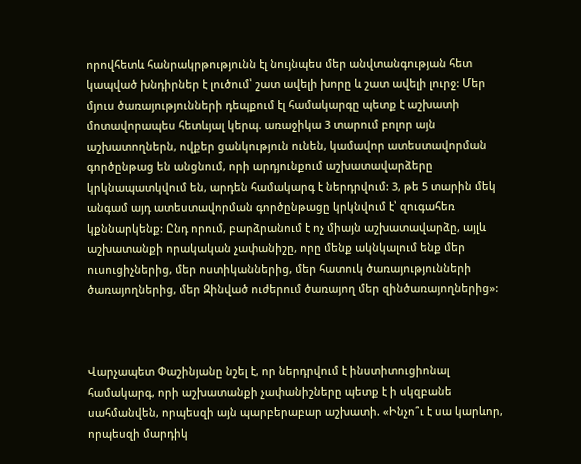որովհետև հանրակրթությունն էլ նույնպես մեր անվտանգության հետ կապված խնդիրներ է լուծում՝ շատ ավելի խորը և շատ ավելի լուրջ: Մեր մյուս ծառայությունների դեպքում էլ համակարգը պետք է աշխատի մոտավորապես հետևյալ կերպ. առաջիկա 3 տարում բոլոր այն աշխատողներն, ովքեր ցանկություն ունեն, կամավոր ատեստավորման գործընթաց են անցնում, որի արդյունքում աշխատավարձերը կրկնապատկվում են, արդեն համակարգ է ներդրվում: 3, թե 5 տարին մեկ անգամ այդ ատեստավորման գործընթացը կրկնվում է՝ զուգահեռ կքննարկենք: Ընդ որում, բարձրանում է ոչ միայն աշխատավարձը, այլև աշխատանքի որակական չափանիշը, որը մենք ակնկալում ենք մեր ուսուցիչներից, մեր ոստիկաններից, մեր հատուկ ծառայությունների ծառայողներից, մեր Զինված ուժերում ծառայող մեր զինծառայողներից»:



Վարչապետ Փաշինյանը նշել է, որ ներդրվում է ինստիտուցիոնալ համակարգ, որի աշխատանքի չափանիշները պետք է ի սկզբանե սահմանվեն, որպեսզի այն պարբերաբար աշխատի. «Ինչո՞ւ է սա կարևոր, որպեսզի մարդիկ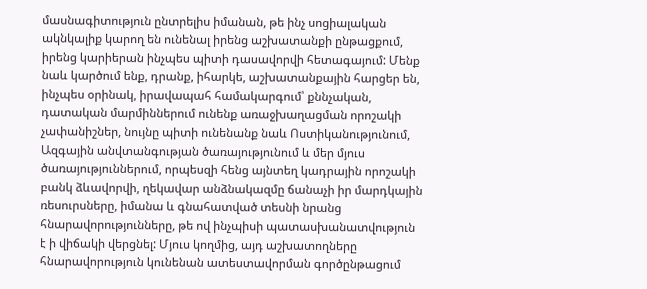մասնագիտություն ընտրելիս իմանան, թե ինչ սոցիալական ակնկալիք կարող են ունենալ իրենց աշխատանքի ընթացքում, իրենց կարիերան ինչպես պիտի դասավորվի հետագայում: Մենք նաև կարծում ենք, դրանք, իհարկե, աշխատանքային հարցեր են, ինչպես օրինակ, իրավապահ համակարգում՝ քննչական, դատական մարմիններում ունենք առաջխաղացման որոշակի չափանիշներ, նույնը պիտի ունենանք նաև Ոստիկանությունում, Ազգային անվտանգության ծառայությունում և մեր մյուս ծառայություններում, որպեսզի հենց այնտեղ կադրային որոշակի բանկ ձևավորվի, ղեկավար անձնակազմը ճանաչի իր մարդկային ռեսուրսները, իմանա և գնահատված տեսնի նրանց հնարավորությունները, թե ով ինչպիսի պատասխանատվություն է ի վիճակի վերցնել: Մյուս կողմից, այդ աշխատողները հնարավորություն կունենան ատեստավորման գործընթացում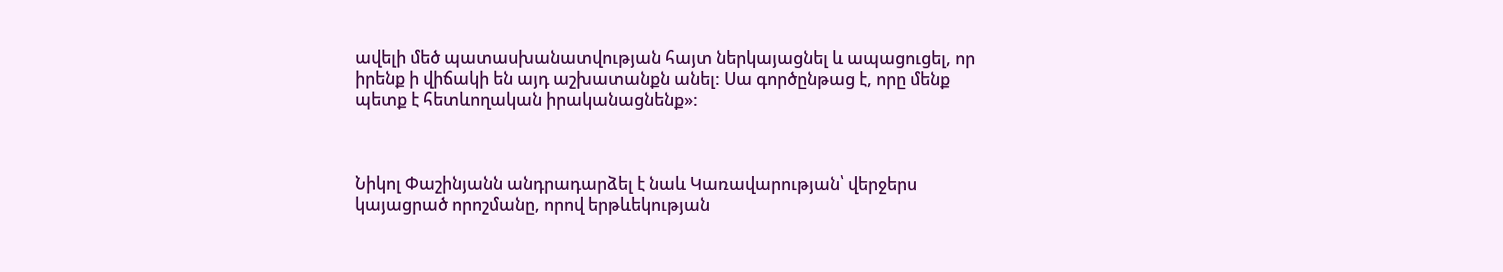ավելի մեծ պատասխանատվության հայտ ներկայացնել և ապացուցել, որ իրենք ի վիճակի են այդ աշխատանքն անել: Սա գործընթաց է, որը մենք պետք է հետևողական իրականացնենք»:



Նիկոլ Փաշինյանն անդրադարձել է նաև Կառավարության՝ վերջերս կայացրած որոշմանը, որով երթևեկության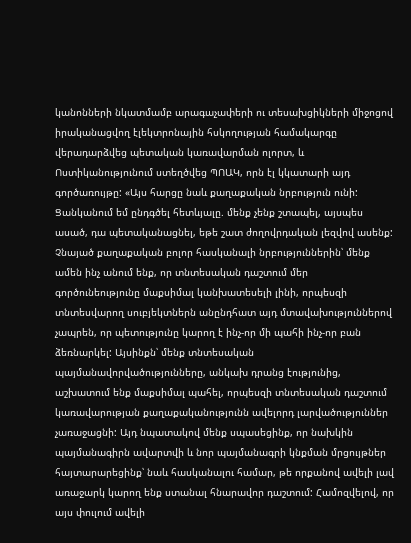կանոնների նկատմամբ արագաչափերի ու տեսախցիկների միջոցով իրականացվող էլեկտրոնային հսկողության համակարգը վերադարձվեց պետական կառավարման ոլորտ, և Ոստիկանությունում ստեղծվեց ՊՈԱԿ, որն էլ կկատարի այդ գործառույթը: «Այս հարցը նաև քաղաքական նրբություն ունի: Ցանկանում եմ ընդգծել հետևյալը. մենք չենք շտապել, այսպես ասած, դա պետականացնել, եթե շատ ժողովրդական լեզվով ասենք: Չնայած քաղաքական բոլոր հասկանալի նրբություններին՝ մենք ամեն ինչ անում ենք, որ տնտեսական դաշտում մեր գործունեությունը մաքսիմալ կանխատեսելի լինի, որպեսզի տնտեսվարող սուբյեկտներն անընդհատ այդ մտավախություններով չապրեն, որ պետությունը կարող է ինչ-որ մի պահի ինչ-որ բան ձեռնարկել: Այսինքն՝ մենք տնտեսական պայմանավորվածությունները, անկախ դրանց էությունից, աշխատում ենք մաքսիմալ պահել, որպեսզի տնտեսական դաշտում կառավարության քաղաքականությունն ավելորդ լարվածություններ չառաջացնի: Այդ նպատակով մենք սպասեցինք, որ նախկին պայմանագիրն ավարտվի և նոր պայմանագրի կնքման մրցույթներ հայտարարեցինք՝ նաև հասկանալու համար, թե որքանով ավելի լավ առաջարկ կարող ենք ստանալ հնարավոր դաշտում: Համոզվելով, որ այս փուլում ավելի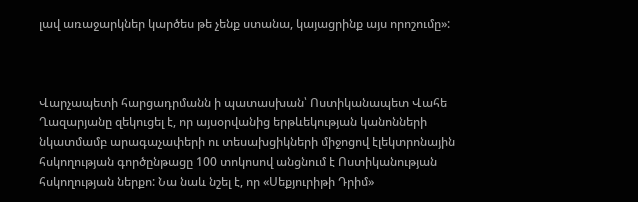լավ առաջարկներ կարծես թե չենք ստանա, կայացրինք այս որոշումը»:



Վարչապետի հարցադրմանն ի պատասխան՝ Ոստիկանապետ Վահե Ղազարյանը զեկուցել է, որ այսօրվանից երթևեկության կանոնների նկատմամբ արագաչափերի ու տեսախցիկների միջոցով էլեկտրոնային հսկողության գործընթացը 100 տոկոսով անցնում է Ոստիկանության հսկողության ներքո: Նա նաև նշել է, որ «Սեքյուրիթի Դրիմ»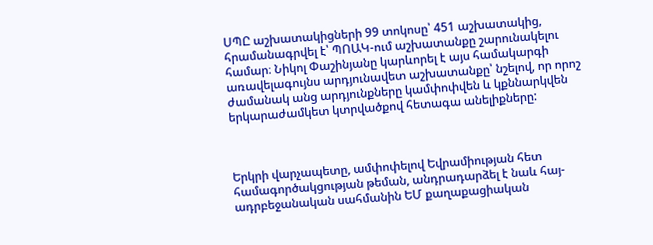ՍՊԸ աշխատակիցների 99 տոկոսը՝ 451 աշխատակից, հրամանագրվել է՝ ՊՈԱԿ-ում աշխատանքը շարունակելու համար։ Նիկոլ Փաշինյանը կարևորել է այս համակարգի առավելագույնս արդյունավետ աշխատանքը՝ նշելով, որ որոշ ժամանակ անց արդյունքները կամփոփվեն և կքննարկվեն երկարաժամկետ կտրվածքով հետագա անելիքները:



Երկրի վարչապետը, ամփոփելով Եվրամիության հետ համագործակցության թեման, անդրադարձել է նաև հայ-ադրբեջանական սահմանին ԵՄ քաղաքացիական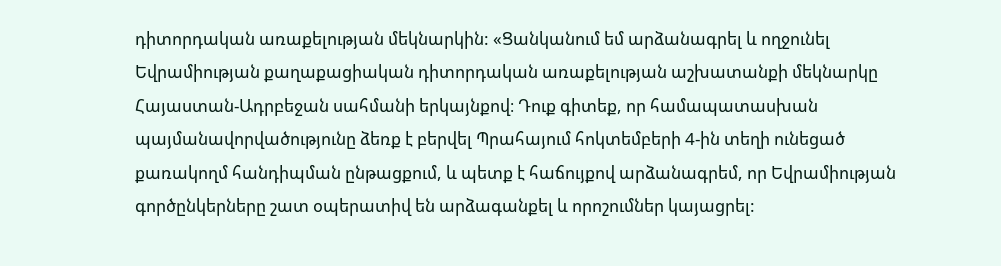դիտորդական առաքելության մեկնարկին: «Ցանկանում եմ արձանագրել և ողջունել Եվրամիության քաղաքացիական դիտորդական առաքելության աշխատանքի մեկնարկը Հայաստան-Ադրբեջան սահմանի երկայնքով։ Դուք գիտեք, որ համապատասխան պայմանավորվածությունը ձեռք է բերվել Պրահայում հոկտեմբերի 4-ին տեղի ունեցած քառակողմ հանդիպման ընթացքում, և պետք է հաճույքով արձանագրեմ, որ Եվրամիության գործընկերները շատ օպերատիվ են արձագանքել և որոշումներ կայացրել: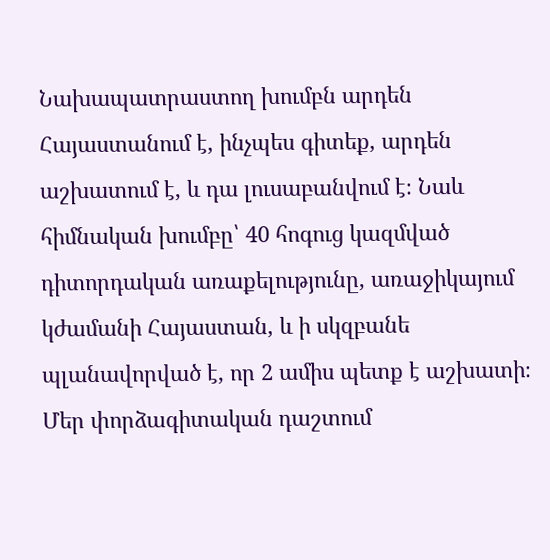Նախապատրաստող խումբն արդեն Հայաստանում է, ինչպես գիտեք, արդեն աշխատում է, և դա լուսաբանվում է։ Նաև հիմնական խումբը՝ 40 հոգուց կազմված դիտորդական առաքելությունը, առաջիկայում կժամանի Հայաստան, և ի սկզբանե պլանավորված է, որ 2 ամիս պետք է աշխատի։ Մեր փորձագիտական դաշտում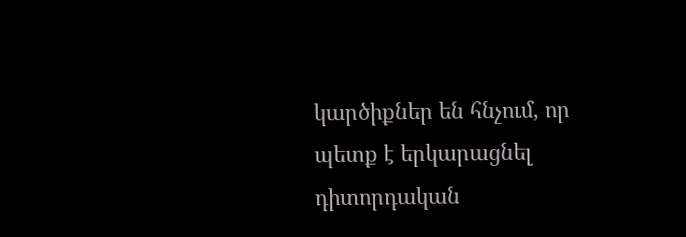կարծիքներ են հնչում, որ պետք է երկարացնել դիտորդական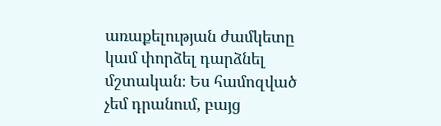առաքելության ժամկետը կամ փորձել դարձնել մշտական։ Ես համոզված չեմ դրանում, բայց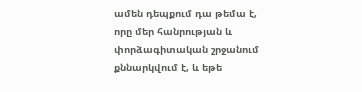ամեն դեպքում դա թեմա է, որը մեր հանրության և փորձագիտական շրջանում քննարկվում է, և եթե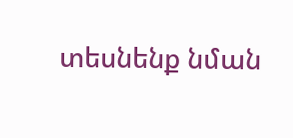տեսնենք նման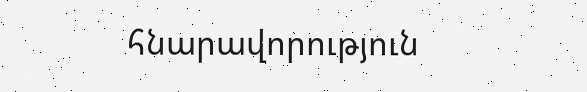հնարավորություն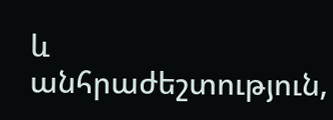և անհրաժեշտություն,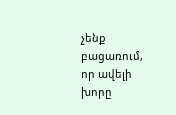չենք բացառում, որ ավելի խորը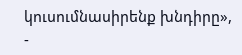կուսումնասիրենք խնդիրը», -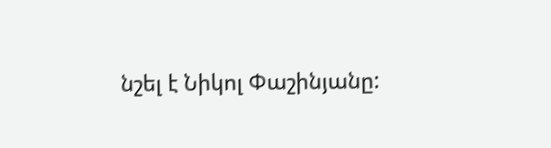նշել է Նիկոլ Փաշինյանը: